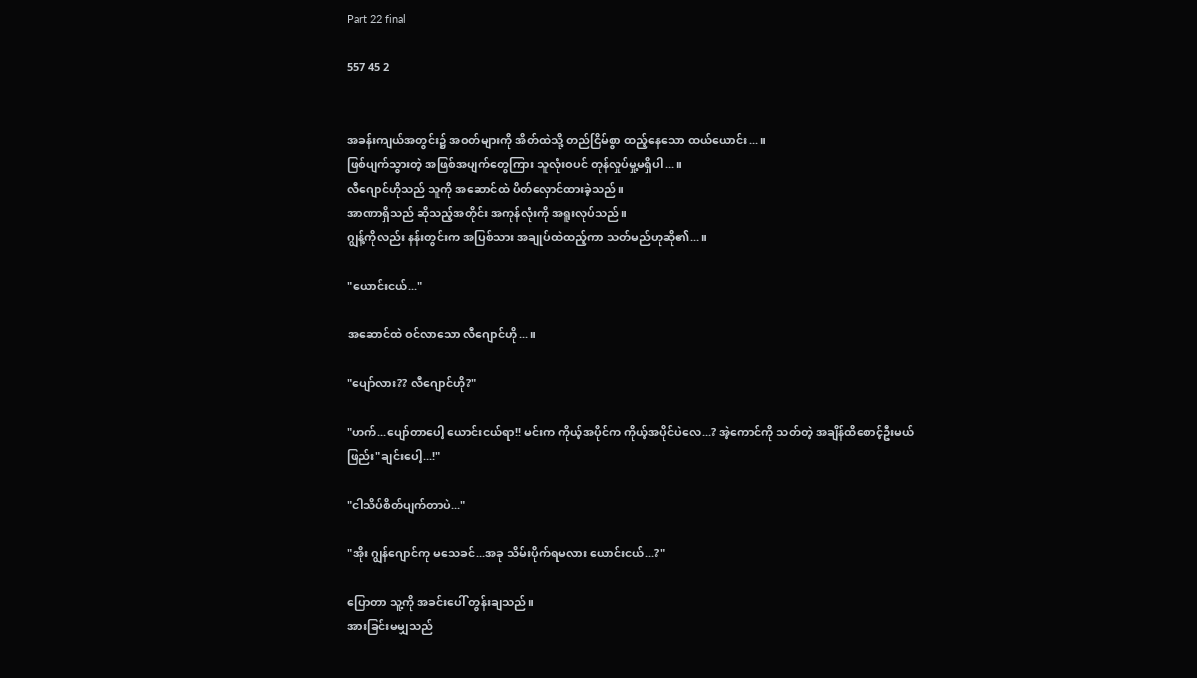Part 22 final

557 45 2


အခန်းကျယ်အတွင်း၌ အဝတ်များကို အိတ်ထဲသို့ တည်ငြိမ်စွာ ထည့်နေသော ထယ်ယောင်း...။
ဖြစ်ပျက်သွားတဲ့ အဖြစ်အပျက်တွေကြား သူလုံးဝပင် တုန်လှုပ်မှု့မရှိပါ...။
လီဂျောင်ဟိုသည် သူကို အဆောင်ထဲ ပိတ်လှောင်ထားခဲ့သည်။
အာဏာရှိသည် ဆိုသည့်အတိုင်း အကုန်လုံးကို အရူးလုပ်သည်။
ဂျွန့်ကိုလည်း နန်း‌တွင်းက အပြစ်သား အချုပ်ထဲထည့်ကာ သတ်မည်ဟုဆို၏...။

"ယောင်းငယ်..."

အဆောင်ထဲ ဝင်လာသော လီဂျောင်ဟို...။

"ပျော်လား?? လီဂျောင်ဟို?"

"ဟက်...ပျော်တာပေါ့ ယောင်းငယ်ရာ!! မင်းက ကိုယ့်အပိုင်က ကိုယ့်အပိုင်ပဲလေ...? အဲ့ကောင်ကို သတ်တဲ့ အချိန်ထိစောင့်ဦးမယ် ဖြည်း"ချင်းပေါ့...!"

"ငါသိပ်စိတ်ပျက်တာပဲ..."

"အိုး ဂျွန်ဂျောင်ကု မသေခင်...အခု သိမ်းပိုက်ရမလား ယောင်းငယ်...?"

ပြောတာ သူ့ကို အခင်းပေါ် တွန်းချသည်။
အားခြင်းမမျှသည်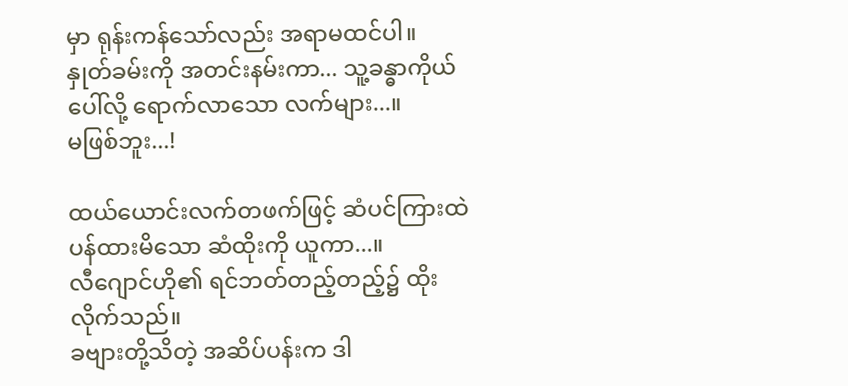မှာ ရုန်းကန်သော်လည်း အရာမထင်ပါ။
နှုတ်ခမ်းကို အတင်းနမ်းကာ... သူ့ခန္ဓာကိုယ်ပေါ်လို့ ရောက်လာသော လက်များ...။
မဖြစ်ဘူး...!

ထယ်ယောင်းလက်တဖက်ဖြင့် ဆံပင်ကြားထဲ ပန်ထားမိသော ဆံထိုးကို ယူကာ...။
လီဂျောင်ဟို၏ ရင်ဘတ်တည့်တည့်၌ ထိုးလိုက်သည်။
ခဗျားတို့သိတဲ့ အဆိပ်ပန်းက ဒါ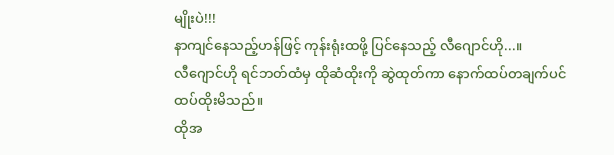မျိုးပဲ!!!
နာကျင်နေသည့်ဟန်ဖြင့် ကုန်းရုံးထဖို့ ပြင်နေသည့် ‌လီဂျောင်ဟို...။
လီဂျောင်ဟို ရင်ဘတ်ထံမှ ထိုဆံထိုးကို ဆွဲထုတ်ကာ နောက်ထပ်တချက်ပင် ထပ်ထိုးမိသည်။
ထိုအ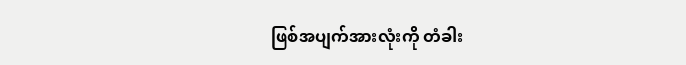ဖြစ်အပျက်အားလုံးကို တံခါး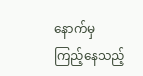နောက်မှ ကြည့်နေသည့်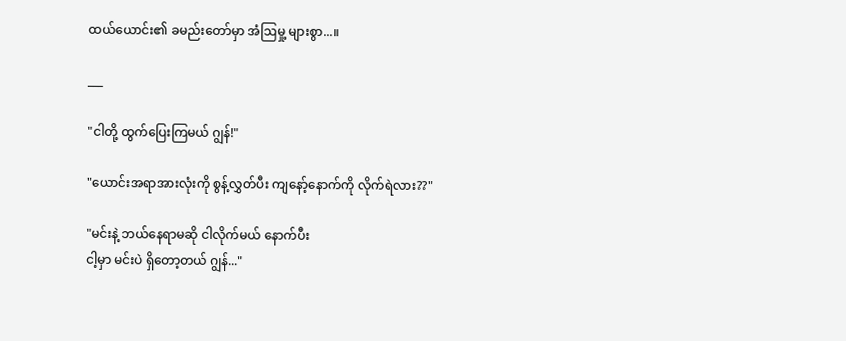ထယ်ယောင်း၏ ခမည်းတော်မှာ အံဩမှု့ များစွာ...။

___

"ငါတို့ ထွက်ပြေးကြမယ် ဂျွန်!"

"ယောင်းအရာအားလုံးကို စွန့်လွှတ်ပီး ကျနော့်နောက်ကို လိုက်ရဲလား??"

"မင်းနဲ့ ဘယ်နေရာမဆို ငါလိုက်မယ် နောက်ပီး
ငါ့မှာ မင်းပဲ ရှိ‌တော့တယ် ဂျွန်..."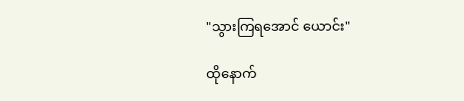"သွားကြရအောင် ယောင်း"

ထိုနောက်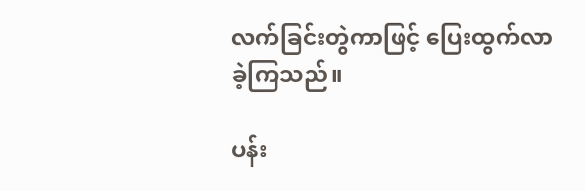လက်ခြင်းတွဲကာဖြင့် ပြေးထွက်လာခဲ့ကြသည်။

ပန်း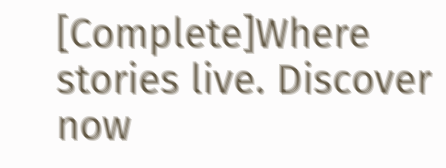[Complete]Where stories live. Discover now